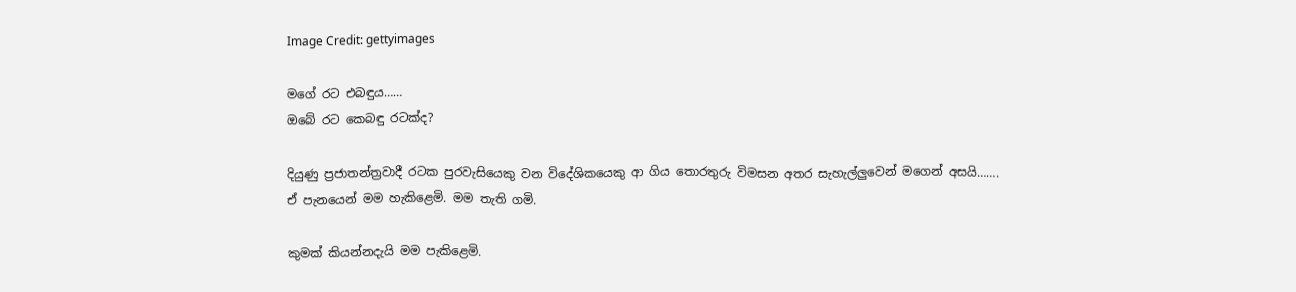Image Credit: gettyimages

මගේ රට එබඳුය……
ඔබේ රට කෙබඳු රටක්ද?

දියුණු ප්‍රජාතන්ත්‍රවාදී රටක පුරවැසියෙකු වන විදේශිකයෙකු ආ ගිය තොරතුරු විමසන අතර සැහැල්ලුවෙන් මගෙන් අසයි…….
ඒ පැනයෙන් මම හැකිළෙමි. මම තැති ගමි.

කුමක් කියන්නදැයි මම පැකිළෙමි.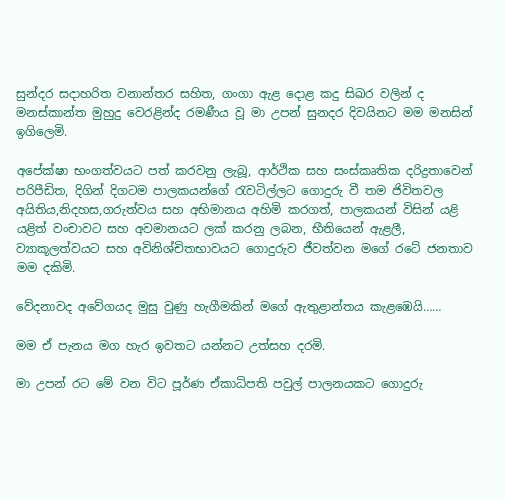සුන්දර සදාහරිත වනාන්තර සහිත, ගංගා ඇළ දොළ කදු සිඛර වලින් ද මනස්කාන්ත මුහුදු වෙරළින්ද රමණීය වූ මා උපන් සුනදර දිවයිනට මම මනසින් ඉගිලෙමි.

අපේක්ෂා භංගත්වයට පත් කරවනු ලැබූ, ආර්ථික සහ සංස්කෘතික දරිද්‍රතාවෙන් පරිපීඩිත, දිගින් දිගටම පාලකයන්ගේ රැවටිල්ලට ගොදුරු වී තම ජිවිතවල අයිතිය,නිදහස,ගරුත්වය සහ අභිමානය අහිමි කරගත්, පාලකයන් විසින් යළි යළිත් වංචාවට සහ අවමානයට ලක් කරනු ලබන, භීතියෙන් ඇළලී, ව්‍යාකූලත්වයට සහ අවිනිශ්චිතභාවයට ගොදුරුව ජීවත්වන මගේ රටේ ජනතාව මම දකිමි.

වේදනාවද අවේගයද මුසු වුණු හැගීමකින් මගේ ඇතුළාන්තය කැළඹෙයි……

මම ඒ පැනය මග හැර ඉවතට යන්නට උත්සහ දරමි.

මා උපන් රට මේ වන විට පූර්ණ ඒකාධිපති පවුල් පාලනයකට ගොදුරු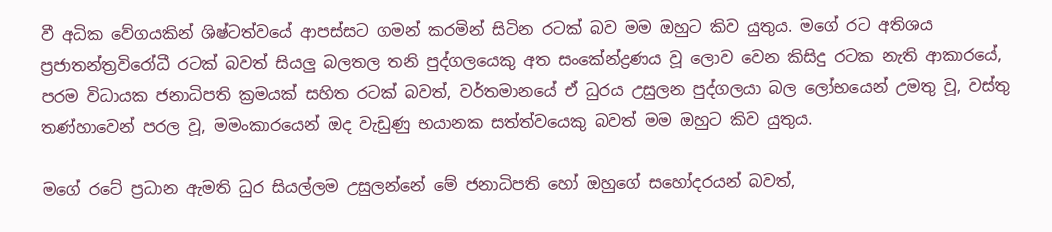වී අධික වේගයකින් ශිෂ්ටත්වයේ ආපස්සට ගමන් කරමින් සිටින රටක් බව මම ඔහුට කිව යුතුය. මගේ රට අතිශය ප්‍රජාතන්ත්‍රවිරෝධී රටක් බවත් සියලු බලතල තනි පුද්ගලයෙකු අත සංකේන්ද්‍රණය වූ ලොව වෙන කිසිදු රටක නැති ආකාරයේ, පරම විධායක ජනාධිපති ක්‍රමයක් සහිත රටක් බවත්, වර්තමානයේ ඒ ධුරය උසුලන පුද්ගලයා බල ලෝභයෙන් උමතු වූ, වස්තු තණ්හාවෙන් පරල වූ, මමංකාරයෙන් ඔද වැඩුණු භයානක සත්ත්වයෙකු බවත් මම ඔහුට කිව යුතුය.

මගේ රටේ ප්‍රධාන ඇමති ධුර සියල්ලම උසුලන්නේ මේ ජනාධිපති හෝ ඔහුගේ සහෝදරයන් බවත්,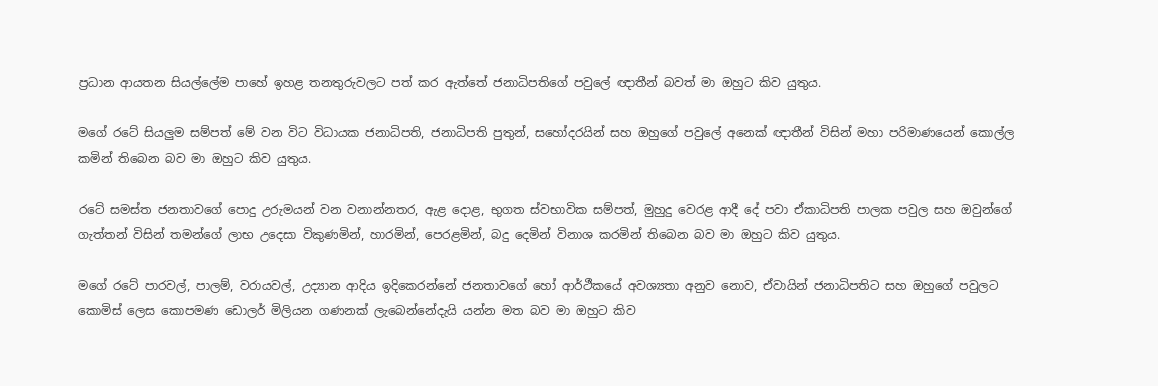ප්‍රධාන ආයතන සියල්ලේම පාහේ ඉහළ තනතුරුවලට පත් කර ඇත්තේ ජනාධිපතිගේ පවුලේ ඥාතීන් බවත් මා ඔහුට කිව යුතුය.

මගේ රටේ සියලුම සම්පත් මේ වන විට විධායක ජනාධිපති, ජනාධිපති පුතුන්, සහෝදරයින් සහ ඔහුගේ පවුලේ අනෙක් ඥාතීන් විසින් මහා පරිමාණයෙන් කොල්ල කමින් තිබෙන බව මා ඔහුට කිව යුතුය.

රටේ සමස්ත ජනතාවගේ පොදු උරුමයන් වන වනාන්නතර, ඇළ දොළ, භුගත ස්වභාවික සම්පත්, මුහුදු වෙරළ ආදී දේ පවා ඒකාධිපති පාලක පවුල සහ ඔවුන්ගේ ගැත්තන් විසින් තමන්ගේ ලාභ උදෙසා විකුණමින්, හාරමින්, පෙරළමින්, බදු දෙමින් විනාශ කරමින් තිබෙන බව මා ඔහුට කිව යුතුය.

මගේ රටේ පාරවල්, පාලම්, වරායවල්, උද්‍යාන ආදිය ඉදිකෙරන්නේ ජනතාවගේ හෝ ආර්ථීකයේ අවශ්‍යතා අනුව නොව, ඒවායින් ජනාධිපතිට සහ ඔහුගේ පවුලට කොමිස් ලෙස කොපමණ ඩොලර් මිලියන ගණනක් ලැබෙන්නේදැයි යන්න මත බව මා ඔහුට කිව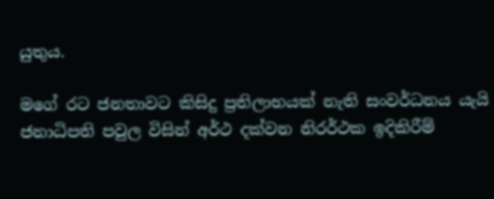යුතුය.

මගේ රට ජනතාවට කිසිදු ප්‍රතිලාභයක් නැති සංවර්ධනය යැයි ජනාධිපති පවුල විසින් අර්ථ දක්වන නිරර්ථක ඉදිකිරීම්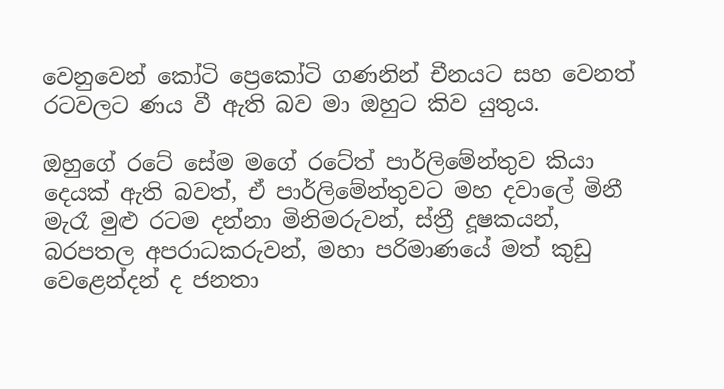වෙනුවෙන් කෝටි ප්‍රෙකෝටි ගණනින් චීනයට සහ වෙනත් රටවලට ණය වී ඇති බව මා ඔහුට කිව යුතුය.

ඔහුගේ රටේ සේම මගේ රටේත් පාර්ලිමේන්තුව කියා දෙයක් ඇති බවත්, ඒ පාර්ලිමේන්තුවට මහ දවාලේ මිනී මැරෑ මුළු රටම දන්නා මිනිමරුවන්, ස්ත්‍රී දූෂකයන්, බරපතල අපරාධකරුවන්, මහා පරිමාණයේ මත් කුඩු වෙළෙන්දන් ද ජනතා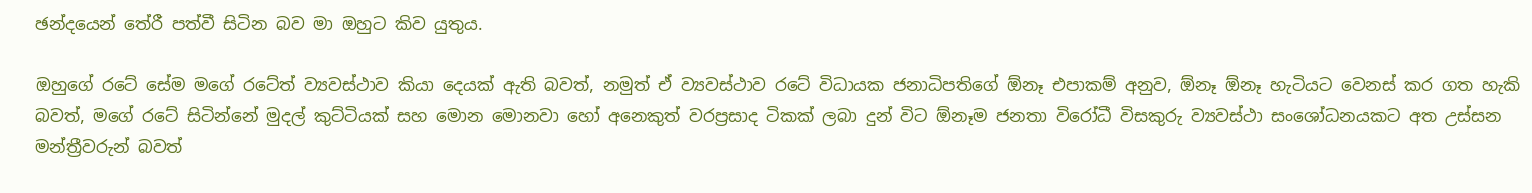ඡන්දයෙන් තේරී පත්වී සිටින බව මා ඔහුට කිව යුතුය.

ඔහුගේ රටේ සේම මගේ රටේත් ව්‍යවස්ථාව කියා දෙයක් ඇති බවත්, නමුත් ඒ ව්‍යවස්ථාව රටේ විධායක ජනාධිපතිගේ ඕනෑ එපාකම් අනුව, ඕනෑ ඕනෑ හැටියට වෙනස් කර ගත හැකි බවත්, මගේ රටේ සිටින්නේ මුදල් කුට්ටියක් සහ මොන මොනවා හෝ අනෙකුත් වරප්‍රසාද ටිකක් ලබා දුන් විට ඕනෑම ජනතා විරෝධී විසකුරු ව්‍යවස්ථා සංශෝධනයකට අත උස්සන මන්ත්‍රීවරුන් බවත්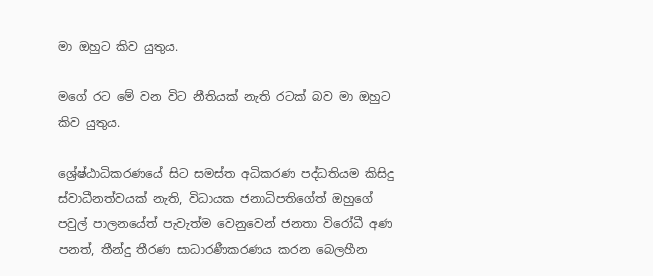මා ඔහුට කිව යුතුය.

මගේ රට මේ වන විට නීතියක් නැති රටක් බව මා ඔහුට කිව යුතුය.

ශ්‍රේෂ්ඨාධිකරණයේ සිට සමස්ත අධිකරණ පද්ධතියම කිසිදු ස්වාධීනත්වයක් නැති, විධායක ජනාධිපතිගේත් ඔහුගේ පවුල් පාලනයේත් පැවැත්ම වෙනුවෙන් ජනතා විරෝධී අණ පනත්, තීන්දු තීරණ සාධාරණීකරණය කරන බෙලහීන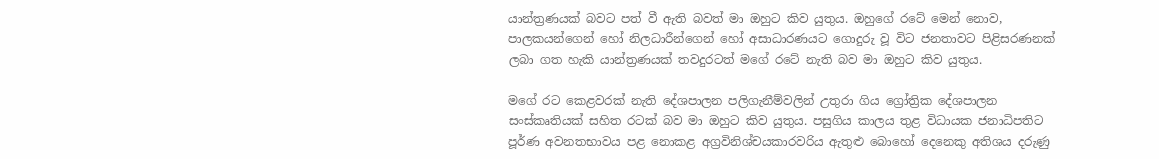යාන්ත්‍රණයක් බවට පත් වී ඇති බවත් මා ඔහුට කිව යුතුය. ඔහුගේ රටේ මෙන් නොව, පාලකයන්ගෙන් හෝ නිලධාරීන්ගෙන් හෝ අසාධාරණයට ගොදුරු වූ විට ජනතාවට පිළිසරණනක් ලබා ගත හැකි යාන්ත්‍රණයක් තවදුරටත් මගේ රටේ නැති බව මා ඔහුට කිව යුතුය.

මගේ රට කෙළවරක් නැති දේශපාලන පලිගැනීම්වලින් උතුරා ගිය ග්‍රෝත්‍රික දේශපාලන සංස්කෘතියක් සහිත රටක් බව මා ඔහුට කිව යුතුය. පසුගිය කාලය තුළ විධායක ජනාධිපතිට පූර්ණ අවනතභාවය පළ නොකළ අග්‍රවිනිශ්චයකාරවරිය ඇතුළු බොහෝ දෙනෙකු අතිශය දරුණු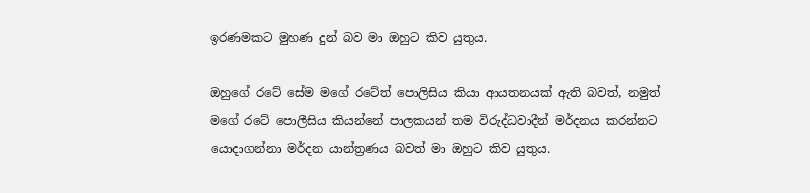ඉරණමකට මුහණ දුන් බව මා ඔහුට කිව යුතුය.

ඔහුගේ රටේ සේම මගේ රටේත් පොලිසිය කියා ආයතනයක් ඇති බවත්, නමුත් මගේ රටේ පොලීසිය කියන්නේ පාලකයන් තම විරුද්ධවාදීන් මර්දනය කරන්නට යොදාගන්නා මර්දන යාන්ත්‍රණය බවත් මා ඔහුට කිව යුතුය.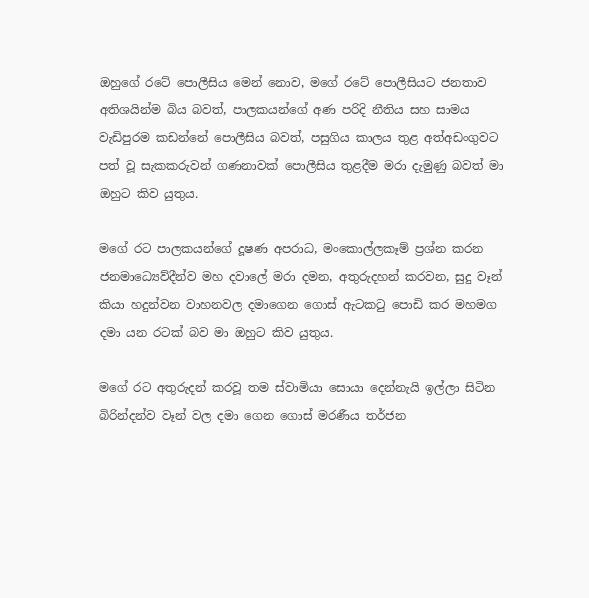ඔහුගේ රටේ පොලීසිය මෙන් නොව, මගේ රටේ පොලීසියට ජනතාව අතිශයින්ම බිය බවත්, පාලකයන්ගේ අණ පරිදි නීතිය සහ සාමය වැඩිපුරම කඩන්නේ පොලීසිය බවත්, පසුගිය කාලය තුළ අත්අඩංගුවට පත් වූ සැකකරුවන් ගණනාවක් පොලීසිය තුළදීම මරා දැමුණු බවත් මා ඔහුට කිව යුතුය.

මගේ රට පාලකයන්ගේ දූෂණ අපරාධ, මංකොල්ලකෑම් ප්‍රශ්න කරන ජනමාධ්‍යෙව්දීන්ව මහ දවාලේ මරා දමන, අතුරුදහන් කරවන, සුදු වෑන් කියා හදුන්වන වාහනවල දමාගෙන ගොස් ඇටකටු පොඩි කර මහමග දමා යන රටක් බව මා ඔහුට කිව යුතුය.

මගේ රට අතුරුදන් කරවූ තම ස්වාමියා සොයා දෙන්නැයි ඉල්ලා සිටින බිරින්දන්ව වෑන් වල දමා ගෙන ගොස් මරණීය තර්ජන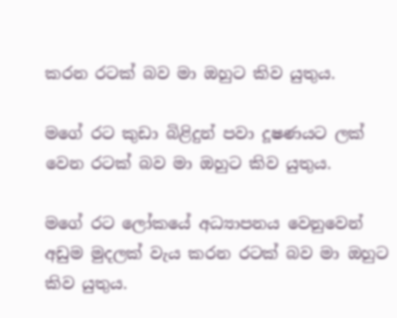කරන රටක් බව මා ඔහුට කිව යුතුය.

මගේ රට කුඩා බිළිදුන් පවා දූෂණයට ලක් වෙන රටක් බව මා ඔහුට කිව යුතුය.

මගේ රට ලෝකයේ අධ්‍යාපනය වෙනුවෙන් අඩුම මුදලක් වැය කරන රටක් බව මා ඔහුට කිව යුතුය.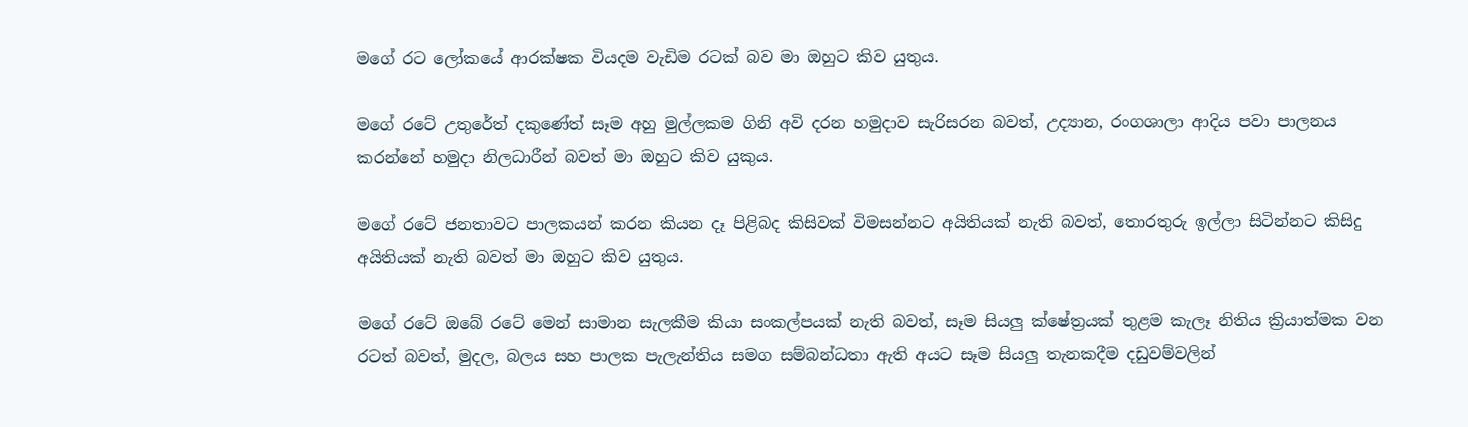මගේ රට ලෝකයේ ආරක්ෂක වියදම වැඩිම රටක් බව මා ඔහුට කිව යුතුය.

මගේ රටේ උතුරේත් දකුණේත් සෑම අහු මුල්ලකම ගිනි අවි දරන හමුදාව සැරිසරන බවත්, උද්‍යාන, රංගශාලා ආදිය පවා පාලනය කරන්නේ හමුදා නිලධාරීන් බවත් මා ඔහුට කිව යුකුය.

මගේ රටේ ජනතාවට පාලකයන් කරන කියන දෑ පිළිබද කිසිවක් විමසන්නට අයිතියක් නැති බවත්, තොරතුරු ඉල්ලා සිටින්නට කිසිදු අයිතියක් නැති බවත් මා ඔහුට කිව යුතුය.

මගේ රටේ ඔබේ රටේ මෙන් සාමාන සැලකීම කියා සංකල්පයක් නැති බවත්, සෑම සියලු ක්ෂේත්‍රයක් තුළම කැලෑ නිතිය ක්‍රියාත්මක වන රටත් බවත්, මුදල, බලය සහ පාලක පැලැන්තිය සමග සම්බන්ධතා ඇති අයට සෑම සියලු තැනකදීම දඩුවම්වලින්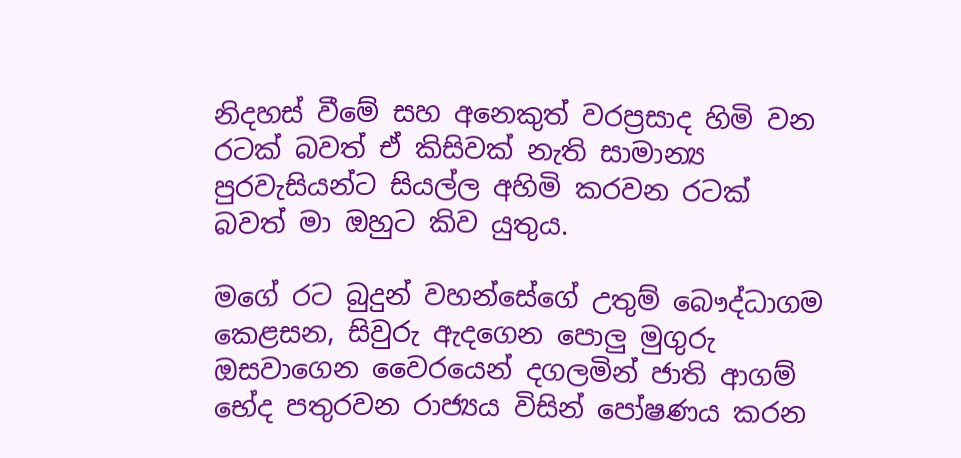නිදහස් වීමේ සහ අනෙකුත් වරප්‍රසාද හිමි වන රටක් බවත් ඒ කිසිවක් නැති සාමාන්‍ය පුරවැසියන්ට සියල්ල අහිමි කරවන රටක් බවත් මා ඔහුට කිව යුතුය.

මගේ රට බුදුන් වහන්සේගේ උතුම් බෞද්ධාගම කෙළසන, සිවුරු ඇදගෙන පොලු මුගුරු ඔසවාගෙන වෛරයෙන් දගලමින් ජාති ආගම් භේද පතුරවන රාජ්‍යය විසින් පෝෂණය කරන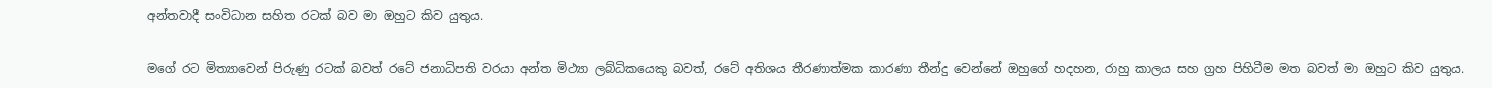අන්තවාදී සංවිධාන සහිත රටක් බව මා ඔහුට කිව යුතුය.

මගේ රට මිත්‍යාවෙන් පිරුණු රටක් බවත් රටේ ජනාධිපති වරයා අන්ත මිථ්‍යා ලබ්ධිකයෙකු බවත්, රටේ අතිශය තීරණාත්මක කාරණා තීන්දු වෙන්නේ ඔහුගේ හදහන, රාහු කාලය සහ ග්‍රහ පිහිටීම මත බවත් මා ඔහුට කිව යුතුය.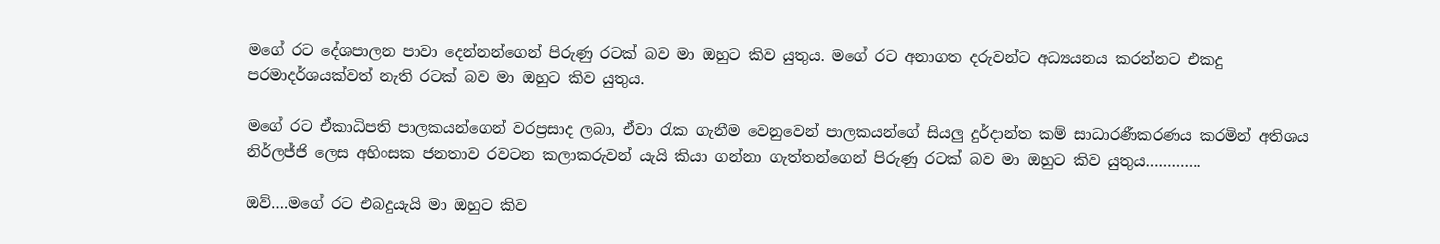මගේ රට දේශපාලන පාවා දෙන්නන්ගෙන් පිරුණු රටක් බව මා ඔහුට කිව යුතුය. මගේ රට අනාගත දරුවන්ට අධ්‍යයනය කරන්නට එකදු පරමාදර්ශයක්වත් නැති රටක් බව මා ඔහුට කිව යුතුය.

මගේ රට ඒකාධිපති පාලකයන්ගෙන් වරප්‍රසාද ලබා, ඒවා රැක ගැනීම වෙනුවෙන් පාලකයන්ගේ සියලු දුර්දාන්ත කම් සාධාරණීකරණය කරමින් අතිශය නිර්ලජ්ජි ලෙස අහිංසක ජනතාව රවටන කලාකරුවන් යැයි කියා ගන්නා ගැත්තන්ගෙන් පිරුණු රටක් බව මා ඔහුට කිව යුතුය………….

ඔව්….මගේ රට එබදුයැයි මා ඔහුට කිව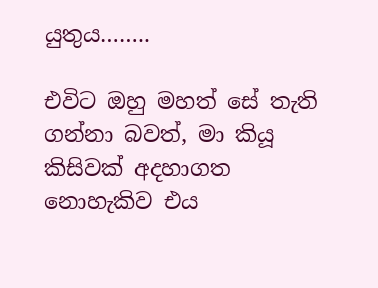යුතුය……..

එවිට ඔහු මහත් සේ තැති ගන්නා බවත්, මා කියූ කිසිවක් අදහාගත නොහැකිව එය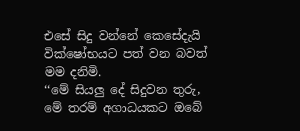එසේ සිදු වන්නේ කෙසේදැයි වික්ෂෝභයට පත් වන බවත් මම දනිමි.
‘‘මේ සියලු දේ සිදුවන තුරු, මේ තරම් අගාධයකට ඔබේ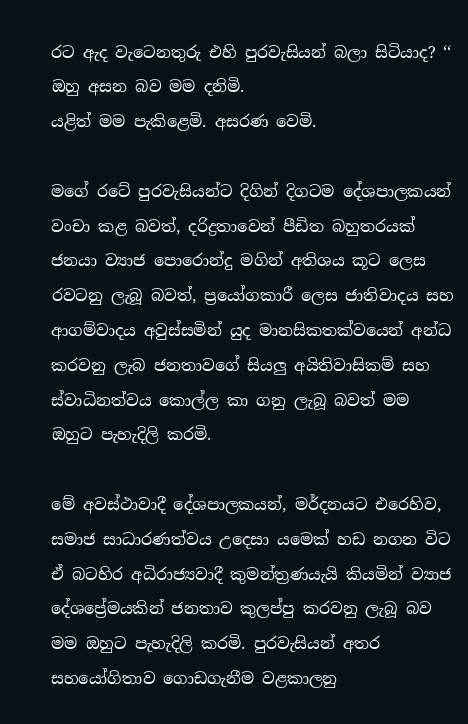රට ඇද වැටෙනතුරු එහි පුරවැසියන් බලා සිටියාද? ‘‘ ඔහු අසන බව මම දනිමි.
යළිත් මම පැකිළෙමි. අසරණ වෙමි.

මගේ රටේ පුරවැසියන්ට දිගින් දිගටම දේශපාලකයන් වංචා කළ බවත්, දරිද්‍රතාවෙන් පීඩිත බහුතරයක් ජනයා ව්‍යාජ පොරොන්දු මගින් අතිශය කූට ලෙස රවටනු ලැබූ බවත්, ප්‍රයෝගකාරී ලෙස ජාතිවාදය සහ ආගම්වාදය අවුස්සමින් යුද මානසිකතක්වයෙන් අන්ධ කරවනු ලැබ ජනතාවගේ සියලු අයිතිවාසිකම් සහ ස්වාධිනත්වය කොල්ල කා ගනු ලැබූ බවත් මම ඔහුට පැහැදිලි කරමි.

මේ අවස්ථාවාදී දේශපාලකයන්, මර්දනයට එරෙහිව, සමාජ සාධාරණත්වය උදෙසා යමෙක් හඩ නගන විට ඒ බටහිර අධිරාජ්‍යවාදී කුමන්ත්‍රණයැයි කියමින් ව්‍යාජ දේශප්‍රේමයකින් ජනතාව කුලප්පු කරවනු ලැබූ බව මම ඔහුට පැහැදිලි කරමි. පුරවැසියන් අතර සහයෝගිතාව ගොඩගැනීම වළකාලනු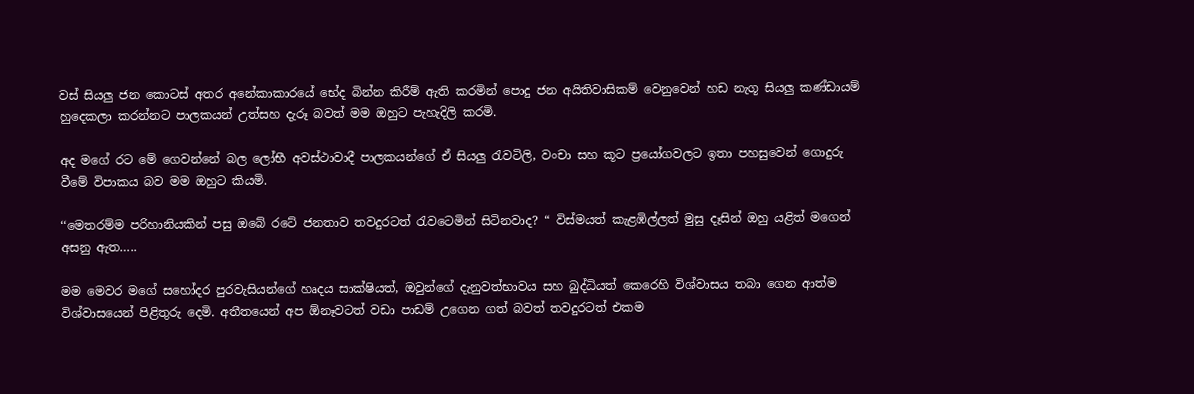වස් සියලු ජන කොටස් අතර අනේකාකාරයේ භේද බින්න කිරීම් ඇති කරමින් පොදු ජන අයිතිවාසිකම් වෙනුවෙන් හඩ නැගූ සියලු කණ්ඩායම් හුදෙකලා කරන්නට පාලකයන් උත්සහ දැරූ බවත් මම ඔහුට පැහැදිලි කරමි.

අද මගේ රට මේ ගෙවන්නේ බල ලෝභී අවස්ථාවාදී පාලකයන්ගේ ඒ සියලු රැවටිලි, වංචා සහ කූට ප්‍රයෝගවලට ඉතා පහසුවෙන් ගොදුරු වීමේ විපාකය බව මම ඔහුට කියමි.

‘‘මෙතරම්ම පරිහානියකින් පසු ඔබේ රටේ ජනතාව තවදුරටත් රැවටෙමින් සිටිනවාද? “ විස්මයත් කැළඹිල්ලත් මුසු දෑසින් ඔහු යළිත් මගෙන් අසනු ඇත…..

මම මෙවර මගේ සහෝදර පුරවැසියන්ගේ හෘදය සාක්ෂියත්, ඔවුන්ගේ දැනුවත්භාවය සහ බුද්ධියත් කෙරෙහි විශ්වාසය තබා ගෙන ආත්ම විශ්වාසයෙන් පිළිතුරු දෙමි. අතීතයෙන් අප ඕනෑවටත් වඩා පාඩම් උගෙන ගත් බවත් තවදුරටත් එකම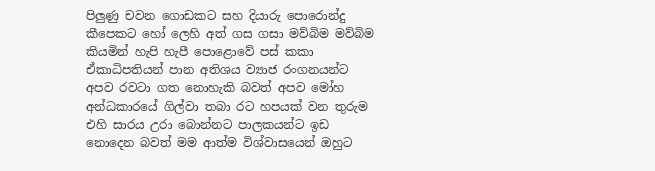පිලුණු චවන ගොඩකට සහ දියාරු පොරොන්දු කීපෙකට හෝ ලෙහි අත් ගස ගසා මව්බිම මව්බිම කියමින් හැපි හැපී පොළොවේ පස් කකා ඒකාධිපතියන් පාන අතිශය ව්‍යාජ රංගනයන්ට අපව රවටා ගත නොහැකි බවත් අපව මෝහ අන්ධකාරයේ ගිල්වා තබා රට හපයක් වන තුරුම එහි සාරය උරා බොන්නට පාලකයන්ට ඉඩ නොදෙන බවත් මම ආත්ම විශ්වාසයෙන් ඔහුට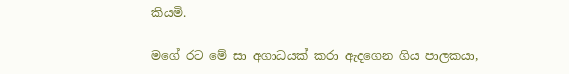කියමි.

මගේ රට මේ සා අගාධයක් කරා ඇදගෙන ගිය පාලකයා,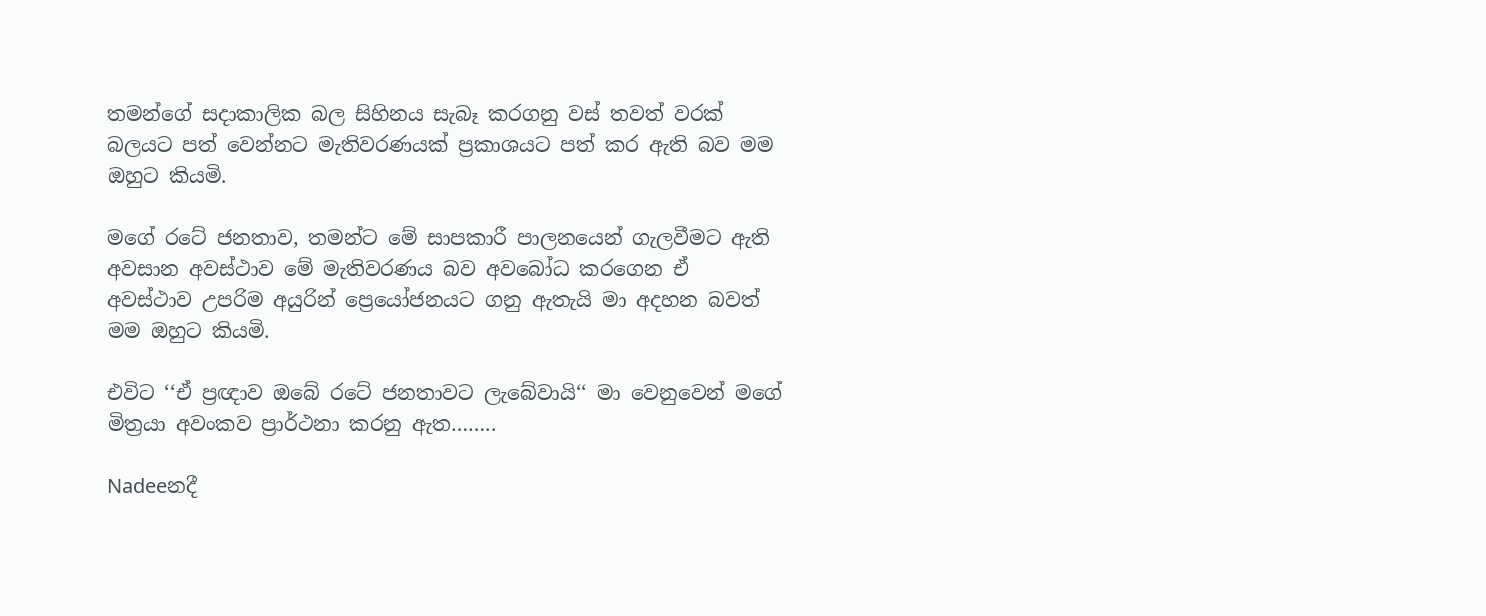තමන්ගේ සදාකාලික බල සිහිනය සැබෑ කරගනු වස් තවත් වරක් බලයට පත් වෙන්නට මැතිවරණයක් ප්‍රකාශයට පත් කර ඇති බව මම ඔහුට කියමි.

මගේ රටේ ජනතාව, තමන්ට මේ සාපකාරී පාලනයෙන් ගැලවීමට ඇති අවසාන අවස්ථාව මේ මැතිවරණය බව අවබෝධ කරගෙන ඒ අවස්ථාව උපරිම අයුරින් ප්‍රෙයෝජනයට ගනු ඇතැයි මා අදහන බවත් මම ඔහුට කියමි.

එවිට ‘‘ඒ ප්‍රඥාව ඔබේ රටේ ජනතාවට ලැබේවායි‘‘ මා වෙනුවෙන් මගේ මිත්‍රයා අවංකව ප්‍රාර්ථනා කරනු ඇත……..

Nadeeනදී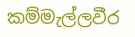කම්මැල්ලවීර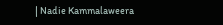| Nadie Kammalaweera